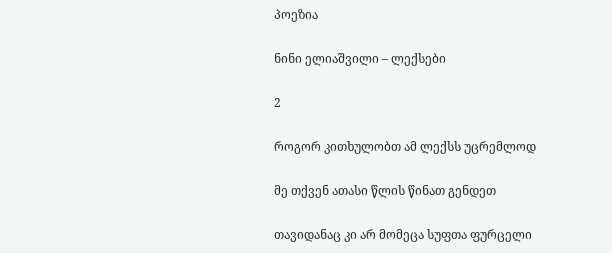პოეზია

ნინი ელიაშვილი – ლექსები

2

როგორ კითხულობთ ამ ლექსს უცრემლოდ

მე თქვენ ათასი წლის წინათ გენდეთ

თავიდანაც კი არ მომეცა სუფთა ფურცელი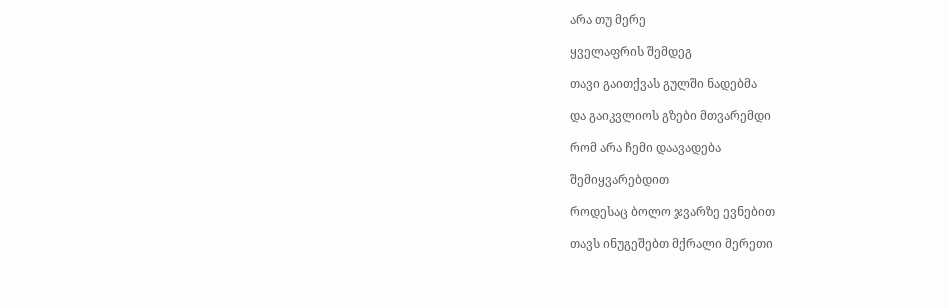არა თუ მერე

ყველაფრის შემდეგ

თავი გაითქვას გულში ნადებმა

და გაიკვლიოს გზები მთვარემდი

რომ არა ჩემი დაავადება

შემიყვარებდით

როდესაც ბოლო ჯვარზე ევნებით

თავს ინუგეშებთ მქრალი მერეთი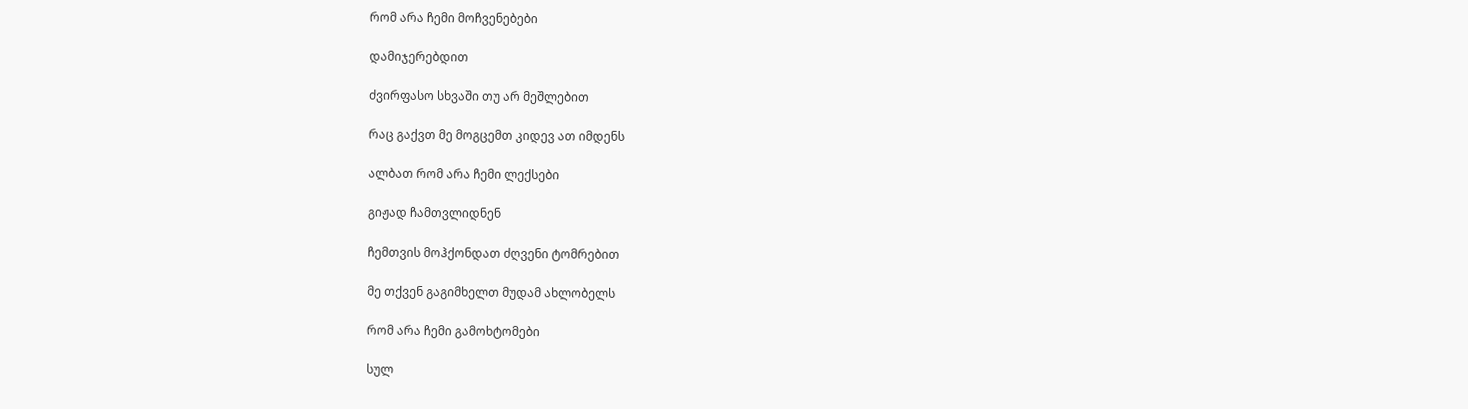რომ არა ჩემი მოჩვენებები

დამიჯერებდით

ძვირფასო სხვაში თუ არ მეშლებით

რაც გაქვთ მე მოგცემთ კიდევ ათ იმდენს

ალბათ რომ არა ჩემი ლექსები

გიჟად ჩამთვლიდნენ

ჩემთვის მოჰქონდათ ძღვენი ტომრებით

მე თქვენ გაგიმხელთ მუდამ ახლობელს

რომ არა ჩემი გამოხტომები

სულ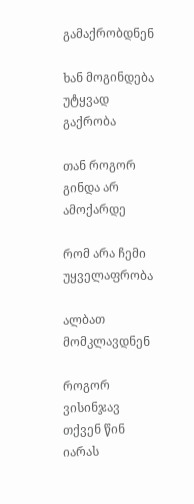გამაქრობდნენ

ხან მოგინდება უტყვად გაქრობა

თან როგორ გინდა არ ამოქარდე

რომ არა ჩემი უყველაფრობა

ალბათ მომკლავდნენ

როგორ ვისინჯავ თქვენ წინ იარას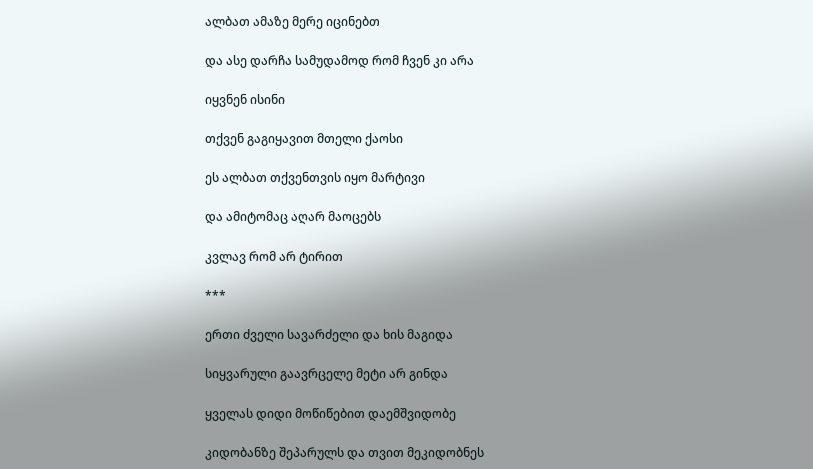ალბათ ამაზე მერე იცინებთ

და ასე დარჩა სამუდამოდ რომ ჩვენ კი არა

იყვნენ ისინი

თქვენ გაგიყავით მთელი ქაოსი

ეს ალბათ თქვენთვის იყო მარტივი

და ამიტომაც აღარ მაოცებს

კვლავ რომ არ ტირით

***

ერთი ძველი სავარძელი და ხის მაგიდა

სიყვარული გაავრცელე მეტი არ გინდა

ყველას დიდი მოწიწებით დაემშვიდობე

კიდობანზე შეპარულს და თვით მეკიდობნეს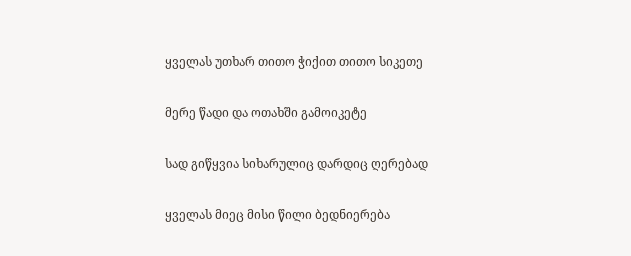ყველას უთხარ თითო ჭიქით თითო სიკეთე

მერე წადი და ოთახში გამოიკეტე

სად გიწყვია სიხარულიც დარდიც ღერებად

ყველას მიეც მისი წილი ბედნიერება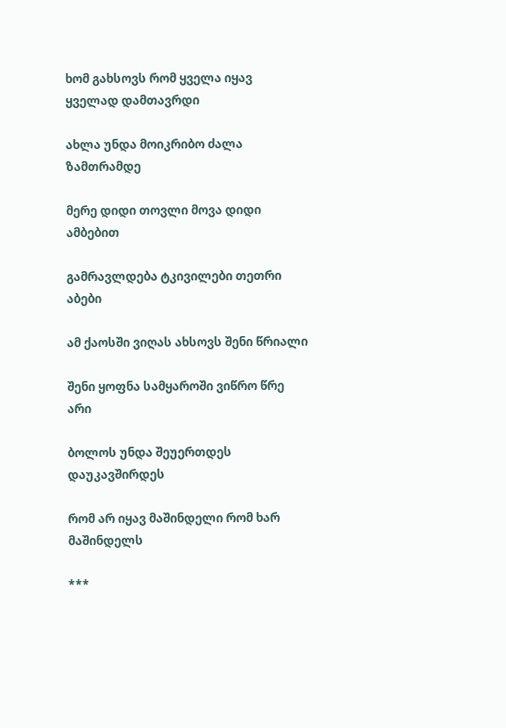ხომ გახსოვს რომ ყველა იყავ ყველად დამთავრდი

ახლა უნდა მოიკრიბო ძალა ზამთრამდე

მერე დიდი თოვლი მოვა დიდი ამბებით

გამრავლდება ტკივილები თეთრი აბები

ამ ქაოსში ვიღას ახსოვს შენი წრიალი

შენი ყოფნა სამყაროში ვიწრო წრე არი

ბოლოს უნდა შეუერთდეს დაუკავშირდეს

რომ არ იყავ მაშინდელი რომ ხარ მაშინდელს

***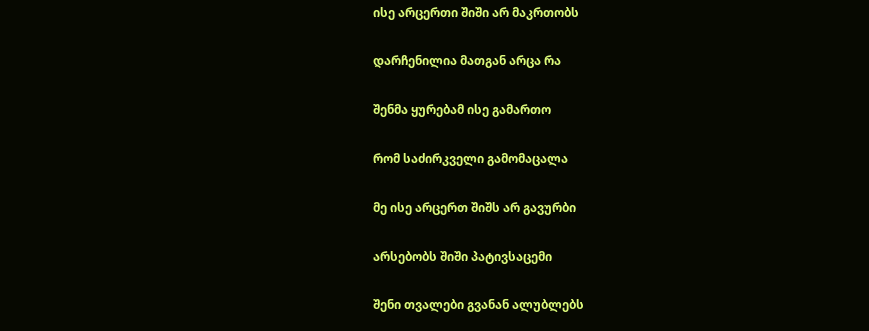ისე არცერთი შიში არ მაკრთობს

დარჩენილია მათგან არცა რა

შენმა ყურებამ ისე გამართო

რომ საძირკველი გამომაცალა

მე ისე არცერთ შიშს არ გავურბი

არსებობს შიში პატივსაცემი

შენი თვალები გვანან ალუბლებს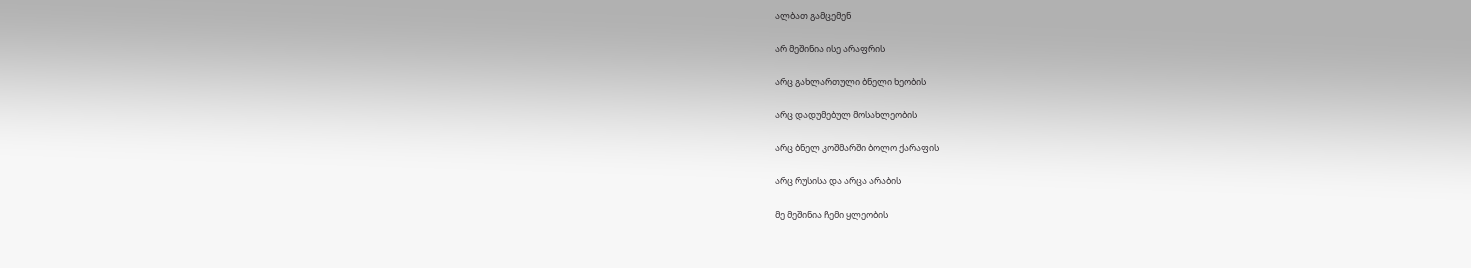ალბათ გამცემენ

არ მეშინია ისე არაფრის

არც გახლართული ბნელი ხეობის

არც დადუმებულ მოსახლეობის

არც ბნელ კოშმარში ბოლო ქარაფის

არც რუსისა და არცა არაბის

მე მეშინია ჩემი ყლეობის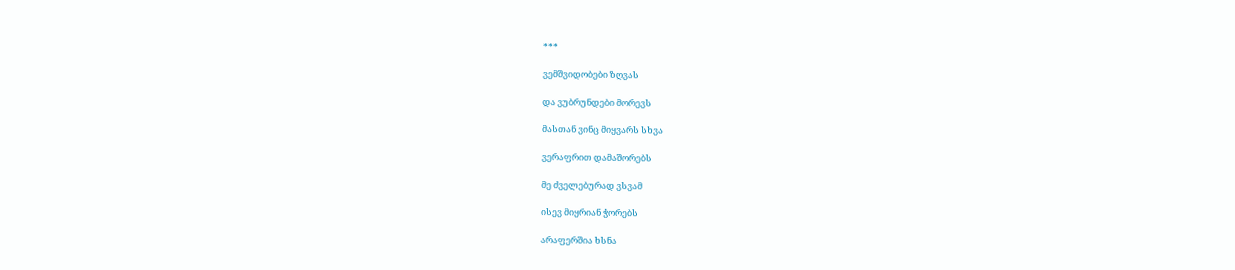***

ვემშვიდობები ზღვას

და ვუბრუნდები მორევს

მასთან ვინც მიყვარს სხვა

ვერაფრით დამაშორებს

მე ძველებურად ვსვამ

ისევ მიყრიან ჭორებს

არაფერშია ხსნა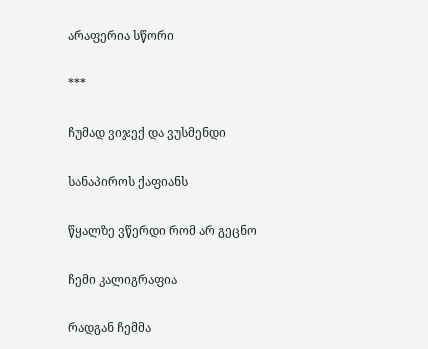არაფერია სწორი

***

ჩუმად ვიჯექ და ვუსმენდი

სანაპიროს ქაფიანს

წყალზე ვწერდი რომ არ გეცნო

ჩემი კალიგრაფია

რადგან ჩემმა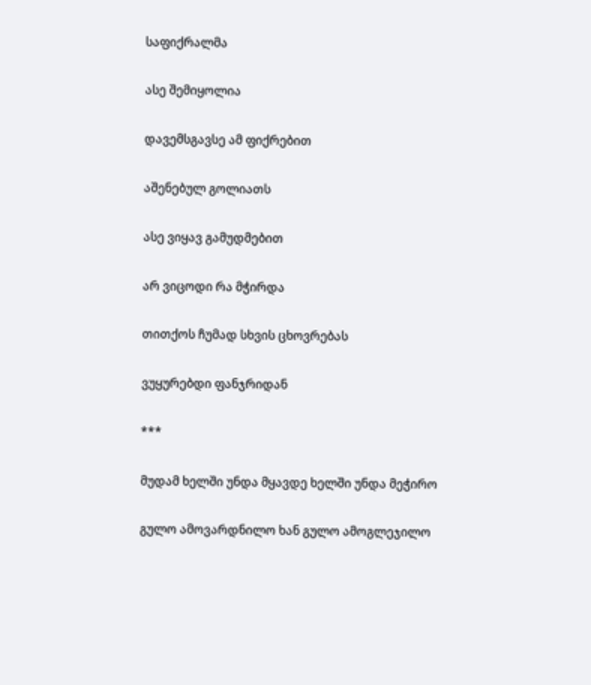საფიქრალმა

ასე შემიყოლია

დავემსგავსე ამ ფიქრებით

აშენებულ გოლიათს

ასე ვიყავ გამუდმებით

არ ვიცოდი რა მჭირდა

თითქოს ჩუმად სხვის ცხოვრებას

ვუყურებდი ფანჯრიდან

***

მუდამ ხელში უნდა მყავდე ხელში უნდა მეჭირო

გულო ამოვარდნილო ხან გულო ამოგლეჯილო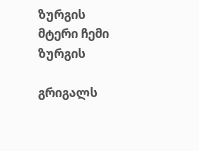ზურგის მტერი ჩემი ზურგის

გრიგალს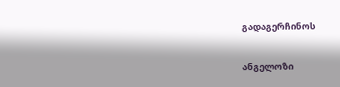გადაგერჩინოს

ანგელოზი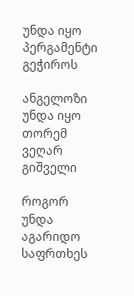უნდა იყო პერგამენტი გეჭიროს

ანგელოზი უნდა იყო თორემ ვეღარ გიშველი

როგორ უნდა აგარიდო საფრთხეს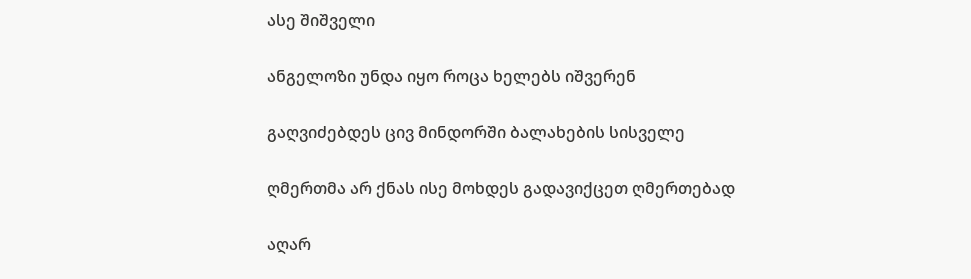ასე შიშველი

ანგელოზი უნდა იყო როცა ხელებს იშვერენ

გაღვიძებდეს ცივ მინდორში ბალახების სისველე

ღმერთმა არ ქნას ისე მოხდეს გადავიქცეთ ღმერთებად

აღარ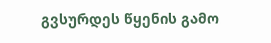გვსურდეს წყენის გამო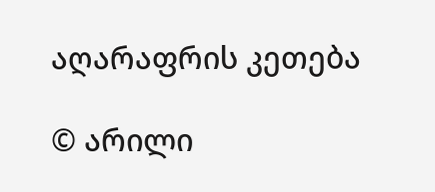აღარაფრის კეთება

© არილი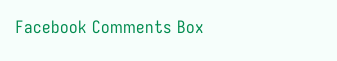Facebook Comments Box